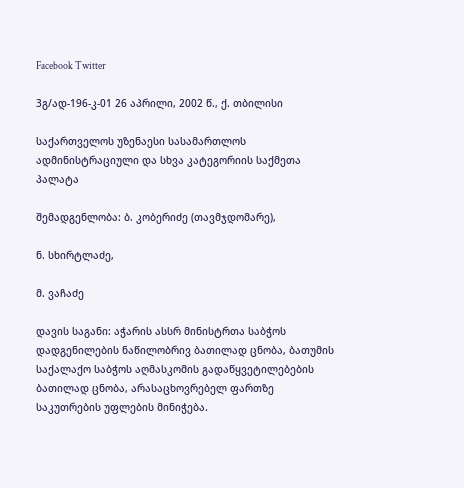Facebook Twitter

3გ/ად-196-კ-01 26 აპრილი, 2002 წ., ქ. თბილისი

საქართველოს უზენაესი სასამართლოს ადმინისტრაციული და სხვა კატეგორიის საქმეთა პალატა

შემადგენლობა: ბ. კობერიძე (თავმჯდომარე),

ნ. სხირტლაძე,

მ. ვაჩაძე

დავის საგანი: აჭარის ასსრ მინისტრთა საბჭოს დადგენილების ნაწილობრივ ბათილად ცნობა, ბათუმის საქალაქო საბჭოს აღმასკომის გადაწყვეტილებების ბათილად ცნობა, არასაცხოვრებელ ფართზე საკუთრების უფლების მინიჭება.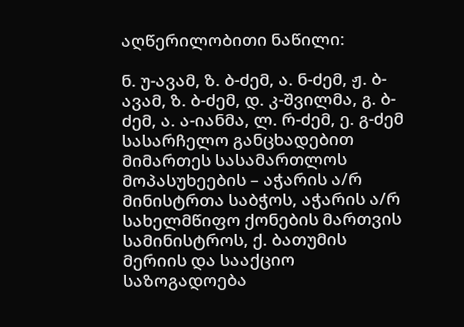აღწერილობითი ნაწილი:

ნ. უ-ავამ, ზ. ბ-ძემ, ა. ნ-ძემ, ჟ. ბ-ავამ, ზ. ბ-ძემ, დ. კ-შვილმა, გ. ბ-ძემ, ა. ა-იანმა, ლ. რ-ძემ, ე. გ-ძემ სასარჩელო განცხადებით მიმართეს სასამართლოს მოპასუხეების – აჭარის ა/რ მინისტრთა საბჭოს, აჭარის ა/რ სახელმწიფო ქონების მართვის სამინისტროს, ქ. ბათუმის მერიის და სააქციო საზოგადოება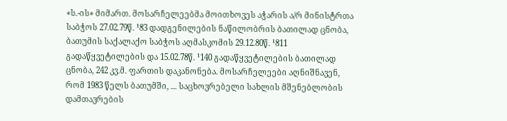«ს.-ის» მიმართ. მოსარჩელეებმა მოითხოვეს აჭარის ა/რ მინისტრთა საბჭოს 27.02.79წ. ¹83 დადგენილების ნაწილობრის ბათილად ცნობა, ბათუმის საქალაქო საბჭოს აღმასკომის 29.12.80წ. ¹811 გადაწყვეტილების და 15.02.78წ. ¹140 გადაწყვეტილების ბათილად ცნობა, 242 კვ.მ. ფართის დაკანონება. მოსარჩელეები აღნიშნავენ, რომ 1983 წელს ბათუმში, ... საცხოვრებელი სახლის მშენებლობის დამთავრების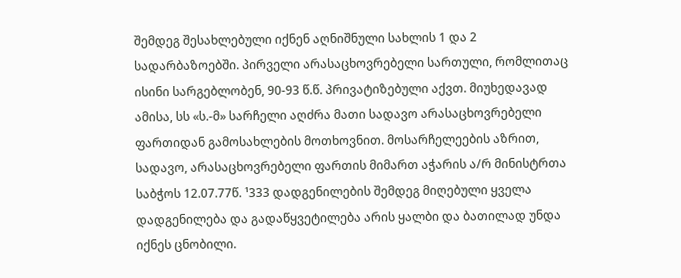შემდეგ შესახლებული იქნენ აღნიშნული სახლის 1 და 2 სადარბაზოებში. პირველი არასაცხოვრებელი სართული, რომლითაც ისინი სარგებლობენ, 90-93 წ.წ. პრივატიზებული აქვთ. მიუხედავად ამისა, სს «ს.-მ» სარჩელი აღძრა მათი სადავო არასაცხოვრებელი ფართიდან გამოსახლების მოთხოვნით. მოსარჩელეების აზრით, სადავო, არასაცხოვრებელი ფართის მიმართ აჭარის ა/რ მინისტრთა საბჭოს 12.07.77წ. ¹333 დადგენილების შემდეგ მიღებული ყველა დადგენილება და გადაწყვეტილება არის ყალბი და ბათილად უნდა იქნეს ცნობილი.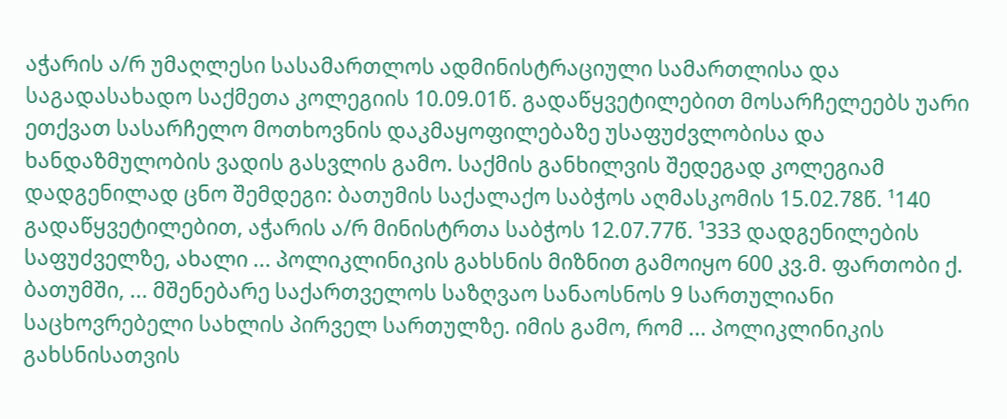აჭარის ა/რ უმაღლესი სასამართლოს ადმინისტრაციული სამართლისა და საგადასახადო საქმეთა კოლეგიის 10.09.01წ. გადაწყვეტილებით მოსარჩელეებს უარი ეთქვათ სასარჩელო მოთხოვნის დაკმაყოფილებაზე უსაფუძვლობისა და ხანდაზმულობის ვადის გასვლის გამო. საქმის განხილვის შედეგად კოლეგიამ დადგენილად ცნო შემდეგი: ბათუმის საქალაქო საბჭოს აღმასკომის 15.02.78წ. ¹140 გადაწყვეტილებით, აჭარის ა/რ მინისტრთა საბჭოს 12.07.77წ. ¹333 დადგენილების საფუძველზე, ახალი ... პოლიკლინიკის გახსნის მიზნით გამოიყო 600 კვ.მ. ფართობი ქ. ბათუმში, ... მშენებარე საქართველოს საზღვაო სანაოსნოს 9 სართულიანი საცხოვრებელი სახლის პირველ სართულზე. იმის გამო, რომ ... პოლიკლინიკის გახსნისათვის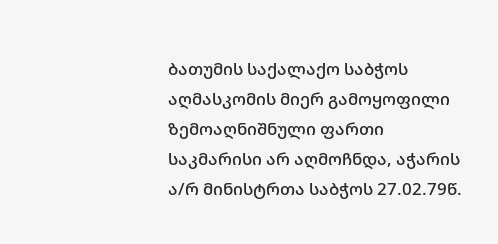ბათუმის საქალაქო საბჭოს აღმასკომის მიერ გამოყოფილი ზემოაღნიშნული ფართი საკმარისი არ აღმოჩნდა, აჭარის ა/რ მინისტრთა საბჭოს 27.02.79წ.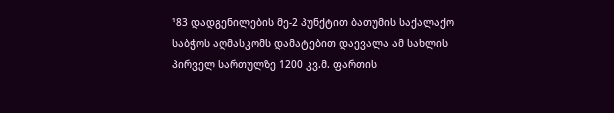¹83 დადგენილების მე-2 პუნქტით ბათუმის საქალაქო საბჭოს აღმასკომს დამატებით დაევალა ამ სახლის პირველ სართულზე 1200 კვ.მ. ფართის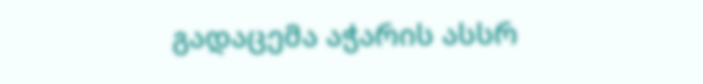გადაცემა აჭარის ასსრ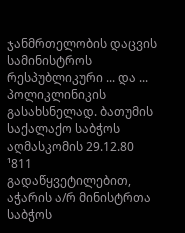ჯანმრთელობის დაცვის სამინისტროს რესპუბლიკური ... და ... პოლიკლინიკის გასახსნელად. ბათუმის საქალაქო საბჭოს აღმასკომის 29.12.80 ¹811 გადაწყვეტილებით, აჭარის ა/რ მინისტრთა საბჭოს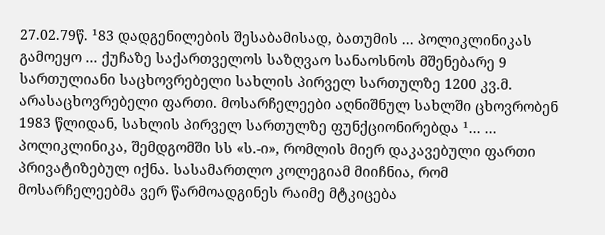27.02.79წ. ¹83 დადგენილების შესაბამისად, ბათუმის ... პოლიკლინიკას გამოეყო ... ქუჩაზე საქართველოს საზღვაო სანაოსნოს მშენებარე 9 სართულიანი საცხოვრებელი სახლის პირველ სართულზე 1200 კვ.მ. არასაცხოვრებელი ფართი. მოსარჩელეები აღნიშნულ სახლში ცხოვრობენ 1983 წლიდან, სახლის პირველ სართულზე ფუნქციონირებდა ¹... ... პოლიკლინიკა, შემდგომში სს «ს.-ი», რომლის მიერ დაკავებული ფართი პრივატიზებულ იქნა. სასამართლო კოლეგიამ მიიჩნია, რომ მოსარჩელეებმა ვერ წარმოადგინეს რაიმე მტკიცება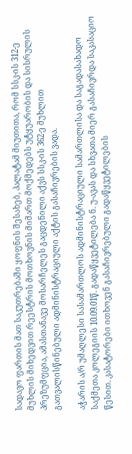სადავო ფართის მათ საკუთრებაში ყოფნის შესახებ, პალატამ მიუთითა, რომ სსკ-ის 312-ე მუხლის მიხედვით რეესტრის მოთხოვნის მიმართ მოქმედებს უტყუარობის და სისრულის პრეზუმფცია, ამასთანავე მოსარჩელეს გაცდენილი აქვს სსკ-ის 362-ე მუხლით გათვალისწინებული ადმინისტრაციული აქტის გასაჩივრების ვადა.

აჭარის ა/რ უმაღლესი სასამართლოს ადმინისტრაციული სამართლისა და საგადასახადო საქმეთა კოლეგიის 10.09.01წ. გადაწყვეტილება ნ. უ-ავას და სხვათა მიერ გასაჩივრდა საკასაციო წესით. კასატორები ითხოვენ გასაჩივრებული გადაწყვეტილების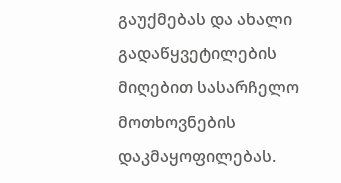გაუქმებას და ახალი გადაწყვეტილების მიღებით სასარჩელო მოთხოვნების დაკმაყოფილებას.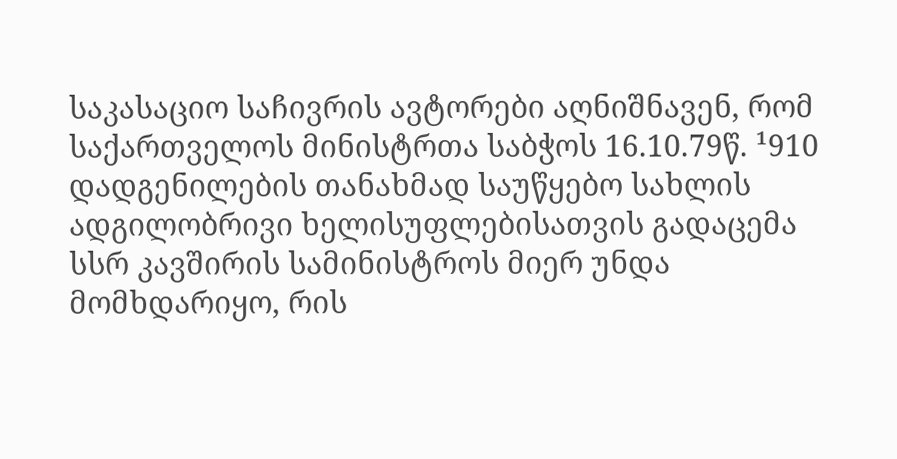საკასაციო საჩივრის ავტორები აღნიშნავენ, რომ საქართველოს მინისტრთა საბჭოს 16.10.79წ. ¹910 დადგენილების თანახმად საუწყებო სახლის ადგილობრივი ხელისუფლებისათვის გადაცემა სსრ კავშირის სამინისტროს მიერ უნდა მომხდარიყო, რის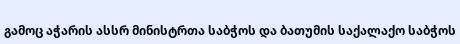გამოც აჭარის ასსრ მინისტრთა საბჭოს და ბათუმის საქალაქო საბჭოს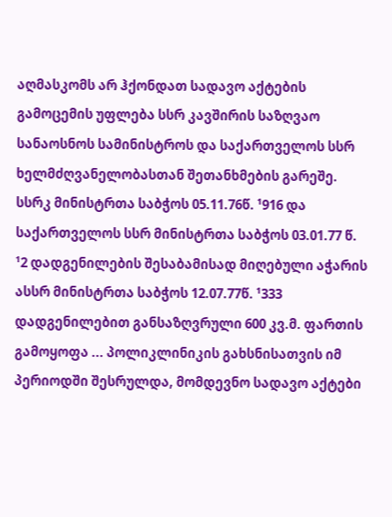აღმასკომს არ ჰქონდათ სადავო აქტების გამოცემის უფლება სსრ კავშირის საზღვაო სანაოსნოს სამინისტროს და საქართველოს სსრ ხელმძღვანელობასთან შეთანხმების გარეშე. სსრკ მინისტრთა საბჭოს 05.11.76წ. ¹916 და საქართველოს სსრ მინისტრთა საბჭოს 03.01.77 წ. ¹2 დადგენილების შესაბამისად მიღებული აჭარის ასსრ მინისტრთა საბჭოს 12.07.77წ. ¹333 დადგენილებით განსაზღვრული 600 კვ.მ. ფართის გამოყოფა ... პოლიკლინიკის გახსნისათვის იმ პერიოდში შესრულდა, მომდევნო სადავო აქტები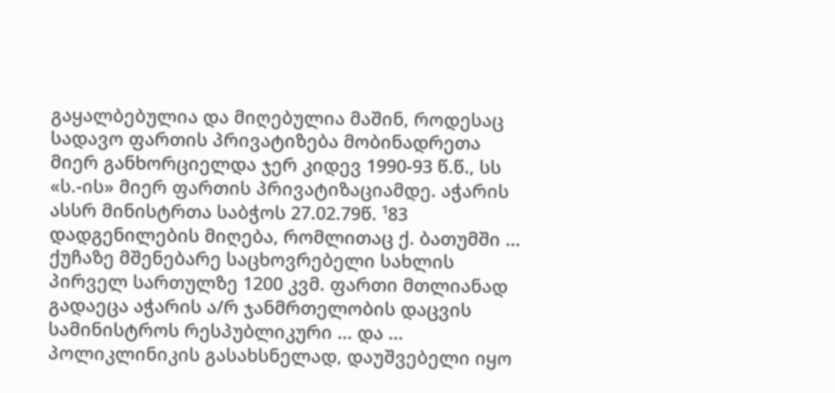გაყალბებულია და მიღებულია მაშინ, როდესაც სადავო ფართის პრივატიზება მობინადრეთა მიერ განხორციელდა ჯერ კიდევ 1990-93 წ.წ., სს «ს.-ის» მიერ ფართის პრივატიზაციამდე. აჭარის ასსრ მინისტრთა საბჭოს 27.02.79წ. ¹83 დადგენილების მიღება, რომლითაც ქ. ბათუმში ... ქუჩაზე მშენებარე საცხოვრებელი სახლის პირველ სართულზე 1200 კვმ. ფართი მთლიანად გადაეცა აჭარის ა/რ ჯანმრთელობის დაცვის სამინისტროს რესპუბლიკური ... და ... პოლიკლინიკის გასახსნელად, დაუშვებელი იყო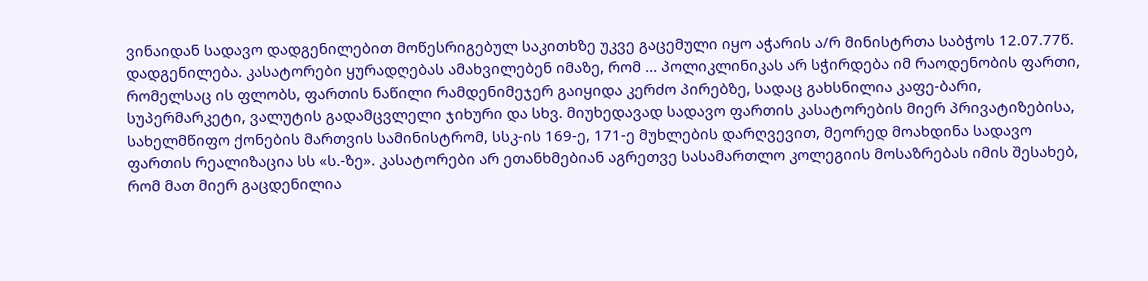ვინაიდან სადავო დადგენილებით მოწესრიგებულ საკითხზე უკვე გაცემული იყო აჭარის ა/რ მინისტრთა საბჭოს 12.07.77წ. დადგენილება. კასატორები ყურადღებას ამახვილებენ იმაზე, რომ ... პოლიკლინიკას არ სჭირდება იმ რაოდენობის ფართი, რომელსაც ის ფლობს, ფართის ნაწილი რამდენიმეჯერ გაიყიდა კერძო პირებზე, სადაც გახსნილია კაფე-ბარი, სუპერმარკეტი, ვალუტის გადამცვლელი ჯიხური და სხვ. მიუხედავად სადავო ფართის კასატორების მიერ პრივატიზებისა, სახელმწიფო ქონების მართვის სამინისტრომ, სსკ-ის 169-ე, 171-ე მუხლების დარღვევით, მეორედ მოახდინა სადავო ფართის რეალიზაცია სს «ს.-ზე». კასატორები არ ეთანხმებიან აგრეთვე სასამართლო კოლეგიის მოსაზრებას იმის შესახებ, რომ მათ მიერ გაცდენილია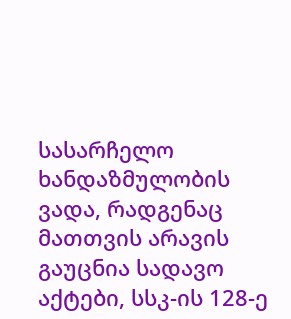სასარჩელო ხანდაზმულობის ვადა, რადგენაც მათთვის არავის გაუცნია სადავო აქტები, სსკ-ის 128-ე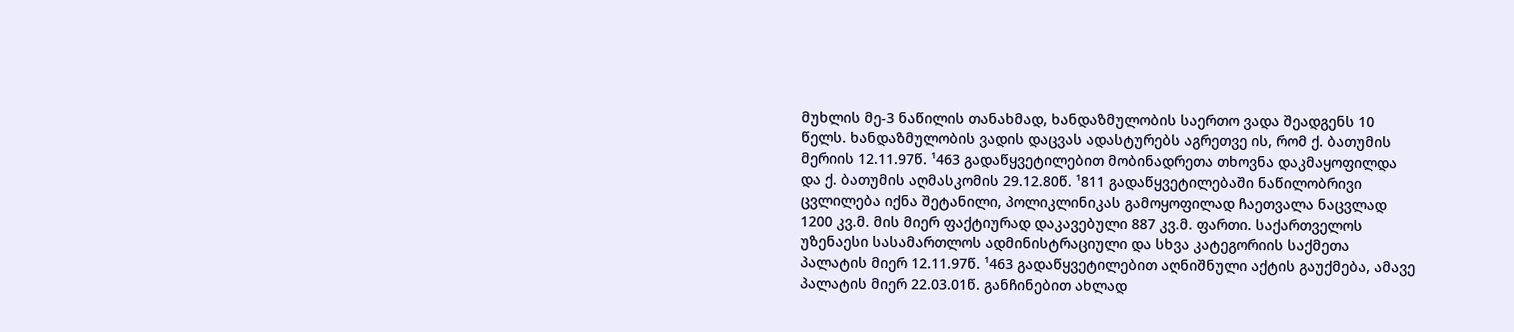მუხლის მე-3 ნაწილის თანახმად, ხანდაზმულობის საერთო ვადა შეადგენს 10 წელს. ხანდაზმულობის ვადის დაცვას ადასტურებს აგრეთვე ის, რომ ქ. ბათუმის მერიის 12.11.97წ. ¹463 გადაწყვეტილებით მობინადრეთა თხოვნა დაკმაყოფილდა და ქ. ბათუმის აღმასკომის 29.12.80წ. ¹811 გადაწყვეტილებაში ნაწილობრივი ცვლილება იქნა შეტანილი, პოლიკლინიკას გამოყოფილად ჩაეთვალა ნაცვლად 1200 კვ.მ. მის მიერ ფაქტიურად დაკავებული 887 კვ.მ. ფართი. საქართველოს უზენაესი სასამართლოს ადმინისტრაციული და სხვა კატეგორიის საქმეთა პალატის მიერ 12.11.97წ. ¹463 გადაწყვეტილებით აღნიშნული აქტის გაუქმება, ამავე პალატის მიერ 22.03.01წ. განჩინებით ახლად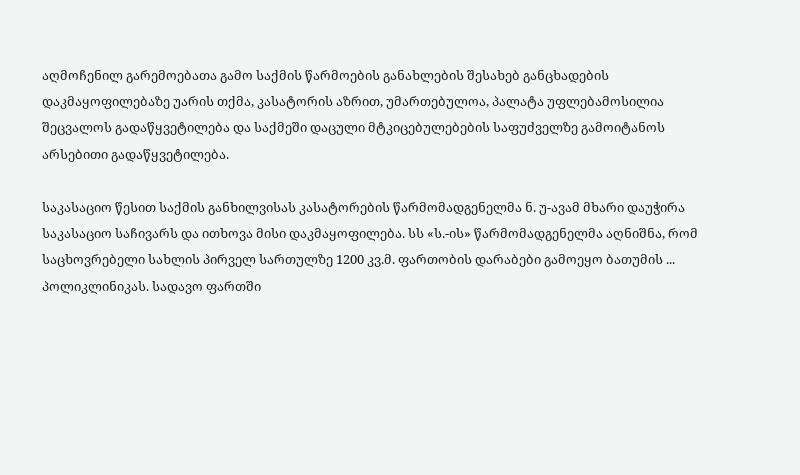აღმოჩენილ გარემოებათა გამო საქმის წარმოების განახლების შესახებ განცხადების დაკმაყოფილებაზე უარის თქმა, კასატორის აზრით, უმართებულოა, პალატა უფლებამოსილია შეცვალოს გადაწყვეტილება და საქმეში დაცული მტკიცებულებების საფუძველზე გამოიტანოს არსებითი გადაწყვეტილება.

საკასაციო წესით საქმის განხილვისას კასატორების წარმომადგენელმა ნ. უ-ავამ მხარი დაუჭირა საკასაციო საჩივარს და ითხოვა მისი დაკმაყოფილება. სს «ს.-ის» წარმომადგენელმა აღნიშნა, რომ საცხოვრებელი სახლის პირველ სართულზე 1200 კვ.მ. ფართობის დარაბები გამოეყო ბათუმის ... პოლიკლინიკას. სადავო ფართში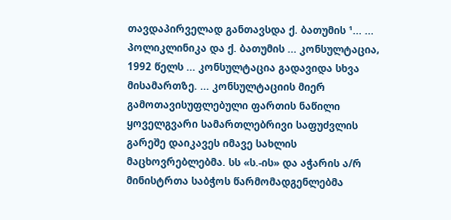თავდაპირველად განთავსდა ქ. ბათუმის ¹... ... პოლიკლინიკა და ქ. ბათუმის ... კონსულტაცია, 1992 წელს ... კონსულტაცია გადავიდა სხვა მისამართზე. ... კონსულტაციის მიერ გამოთავისუფლებული ფართის ნაწილი ყოველგვარი სამართლებრივი საფუძვლის გარეშე დაიკავეს იმავე სახლის მაცხოვრებლებმა. სს «ს.-ის» და აჭარის ა/რ მინისტრთა საბჭოს წარმომადგენლებმა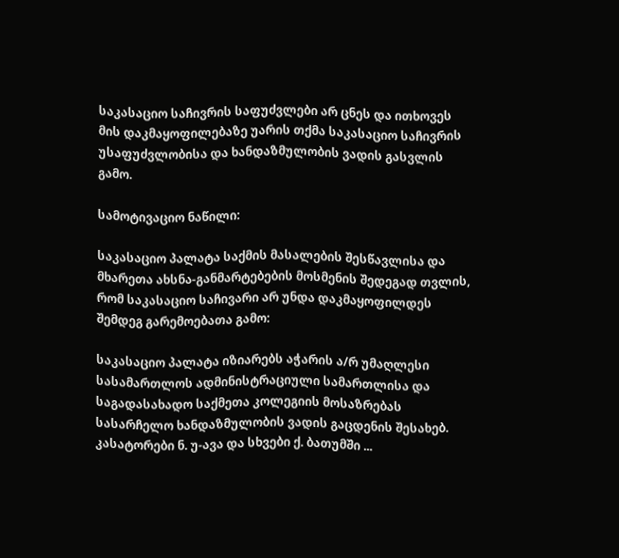საკასაციო საჩივრის საფუძვლები არ ცნეს და ითხოვეს მის დაკმაყოფილებაზე უარის თქმა საკასაციო საჩივრის უსაფუძვლობისა და ხანდაზმულობის ვადის გასვლის გამო.

სამოტივაციო ნაწილი:

საკასაციო პალატა საქმის მასალების შესწავლისა და მხარეთა ახსნა-განმარტებების მოსმენის შედეგად თვლის, რომ საკასაციო საჩივარი არ უნდა დაკმაყოფილდეს შემდეგ გარემოებათა გამო:

საკასაციო პალატა იზიარებს აჭარის ა/რ უმაღლესი სასამართლოს ადმინისტრაციული სამართლისა და საგადასახადო საქმეთა კოლეგიის მოსაზრებას სასარჩელო ხანდაზმულობის ვადის გაცდენის შესახებ. კასატორები ნ. უ-ავა და სხვები ქ. ბათუმში ...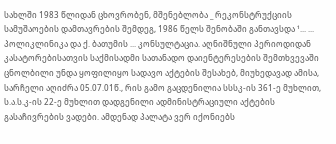სახლში 1983 წლიდან ცხოვრობენ, მშენებლობა _ რეკონსტრუქციის სამუშაოების დამთავრების შემდეგ, 1986 წელს შენობაში განთავსდა ¹... ... პოლიკლინიკა და ქ. ბათუმის ... კონსულტაცია. აღნიშნული პერიოდიდან კასატორებისათვის საქმისადმი სათანადო დაიენტერესების შემთხვევაში ცნოლბილი უნდა ყოფილიყო სადავო აქტების შესახებ, მიუხედავად ამისა, სარჩელი აღიძრა 05.07.01წ., რის გამო გაცდენილია სსსკ-ის 361-ე მუხლით, ს.ა.ს.კ-ის 22-ე მუხლით დადგენილი ადმინისტრაციული აქტების გასაჩივრების ვადები. ამდენად პალატა ვერ იქონიებს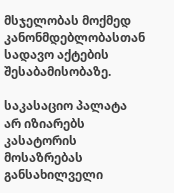მსჯელობას მოქმედ კანონმდებლობასთან სადავო აქტების შესაბამისობაზე.

საკასაციო პალატა არ იზიარებს კასატორის მოსაზრებას განსახილველი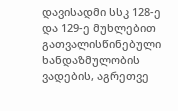დავისადმი სსკ 128-ე და 129-ე მუხლებით გათვალისწინებული ხანდაზმულობის ვადების, აგრეთვე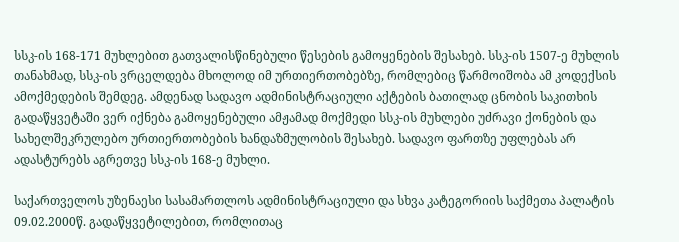სსკ-ის 168-171 მუხლებით გათვალისწინებული წესების გამოყენების შესახებ. სსკ-ის 1507-ე მუხლის თანახმად, სსკ-ის ვრცელდება მხოლოდ იმ ურთიერთობებზე, რომლებიც წარმოიშობა ამ კოდექსის ამოქმედების შემდეგ. ამდენად სადავო ადმინისტრაციული აქტების ბათილად ცნობის საკითხის გადაწყვეტაში ვერ იქნება გამოყენებული ამჟამად მოქმედი სსკ-ის მუხლები უძრავი ქონების და სახელშეკრულებო ურთიერთობების ხანდაზმულობის შესახებ. სადავო ფართზე უფლებას არ ადასტურებს აგრეთვე სსკ-ის 168-ე მუხლი.

საქართველოს უზენაესი სასამართლოს ადმინისტრაციული და სხვა კატეგორიის საქმეთა პალატის 09.02.2000წ. გადაწყვეტილებით, რომლითაც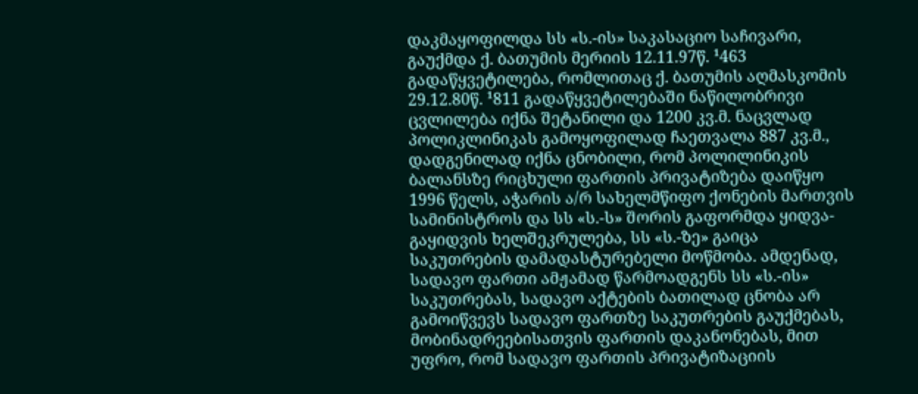დაკმაყოფილდა სს «ს.-ის» საკასაციო საჩივარი, გაუქმდა ქ. ბათუმის მერიის 12.11.97წ. ¹463 გადაწყვეტილება, რომლითაც ქ. ბათუმის აღმასკომის 29.12.80წ. ¹811 გადაწყვეტილებაში ნაწილობრივი ცვლილება იქნა შეტანილი და 1200 კვ.მ. ნაცვლად პოლიკლინიკას გამოყოფილად ჩაეთვალა 887 კვ.მ., დადგენილად იქნა ცნობილი, რომ პოლილინიკის ბალანსზე რიცხული ფართის პრივატიზება დაიწყო 1996 წელს, აჭარის ა/რ სახელმწიფო ქონების მართვის სამინისტროს და სს «ს.-ს» შორის გაფორმდა ყიდვა-გაყიდვის ხელშეკრულება, სს «ს.-ზე» გაიცა საკუთრების დამადასტურებელი მოწმობა. ამდენად, სადავო ფართი ამჟამად წარმოადგენს სს «ს.-ის» საკუთრებას, სადავო აქტების ბათილად ცნობა არ გამოიწვევს სადავო ფართზე საკუთრების გაუქმებას, მობინადრეებისათვის ფართის დაკანონებას, მით უფრო, რომ სადავო ფართის პრივატიზაციის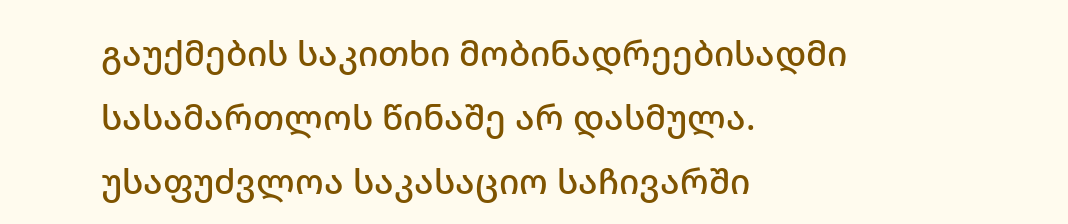გაუქმების საკითხი მობინადრეებისადმი სასამართლოს წინაშე არ დასმულა. უსაფუძვლოა საკასაციო საჩივარში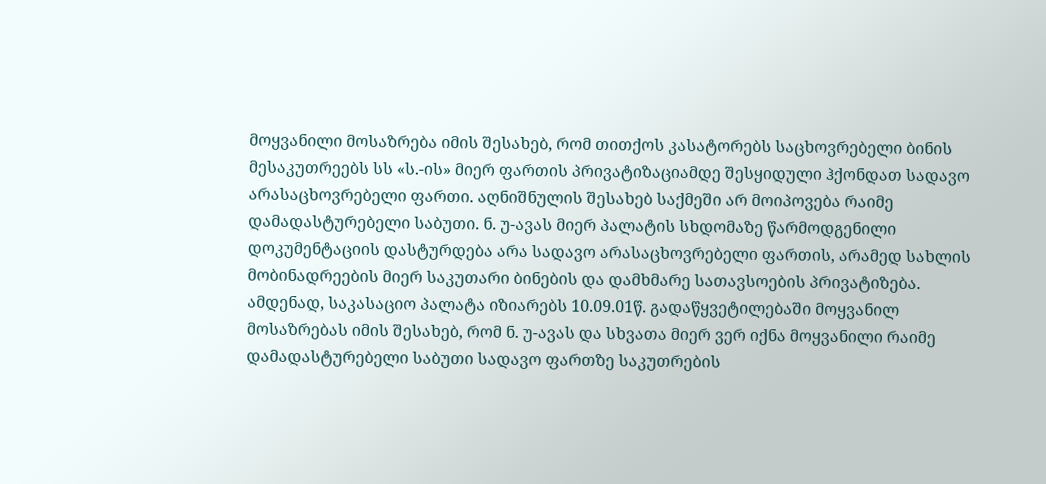მოყვანილი მოსაზრება იმის შესახებ, რომ თითქოს კასატორებს საცხოვრებელი ბინის მესაკუთრეებს სს «ს.-ის» მიერ ფართის პრივატიზაციამდე შესყიდული ჰქონდათ სადავო არასაცხოვრებელი ფართი. აღნიშნულის შესახებ საქმეში არ მოიპოვება რაიმე დამადასტურებელი საბუთი. ნ. უ-ავას მიერ პალატის სხდომაზე წარმოდგენილი დოკუმენტაციის დასტურდება არა სადავო არასაცხოვრებელი ფართის, არამედ სახლის მობინადრეების მიერ საკუთარი ბინების და დამხმარე სათავსოების პრივატიზება. ამდენად, საკასაციო პალატა იზიარებს 10.09.01წ. გადაწყვეტილებაში მოყვანილ მოსაზრებას იმის შესახებ, რომ ნ. უ-ავას და სხვათა მიერ ვერ იქნა მოყვანილი რაიმე დამადასტურებელი საბუთი სადავო ფართზე საკუთრების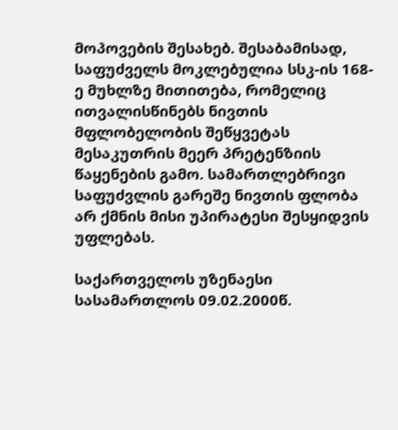მოპოვების შესახებ. შესაბამისად, საფუძველს მოკლებულია სსკ-ის 168-ე მუხლზე მითითება, რომელიც ითვალისწინებს ნივთის მფლობელობის შეწყვეტას მესაკუთრის მეერ პრეტენზიის წაყენების გამო. სამართლებრივი საფუძვლის გარეშე ნივთის ფლობა არ ქმნის მისი უპირატესი შესყიდვის უფლებას.

საქართველოს უზენაესი სასამართლოს 09.02.2000წ.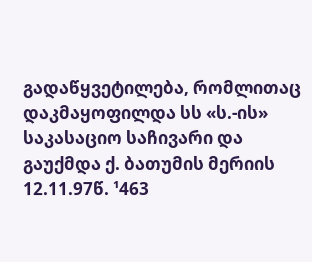გადაწყვეტილება, რომლითაც დაკმაყოფილდა სს «ს.-ის» საკასაციო საჩივარი და გაუქმდა ქ. ბათუმის მერიის 12.11.97წ. ¹463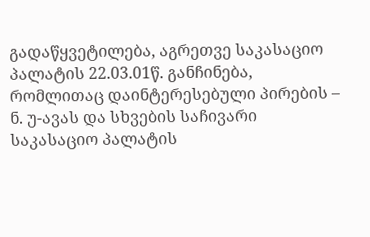გადაწყვეტილება, აგრეთვე საკასაციო პალატის 22.03.01წ. განჩინება, რომლითაც დაინტერესებული პირების – ნ. უ-ავას და სხვების საჩივარი საკასაციო პალატის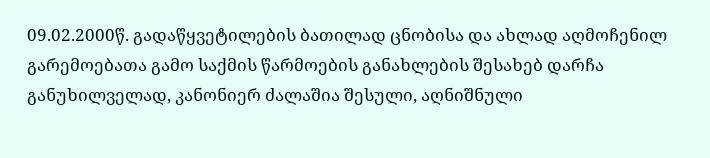09.02.2000წ. გადაწყვეტილების ბათილად ცნობისა და ახლად აღმოჩენილ გარემოებათა გამო საქმის წარმოების განახლების შესახებ დარჩა განუხილველად, კანონიერ ძალაშია შესული, აღნიშნული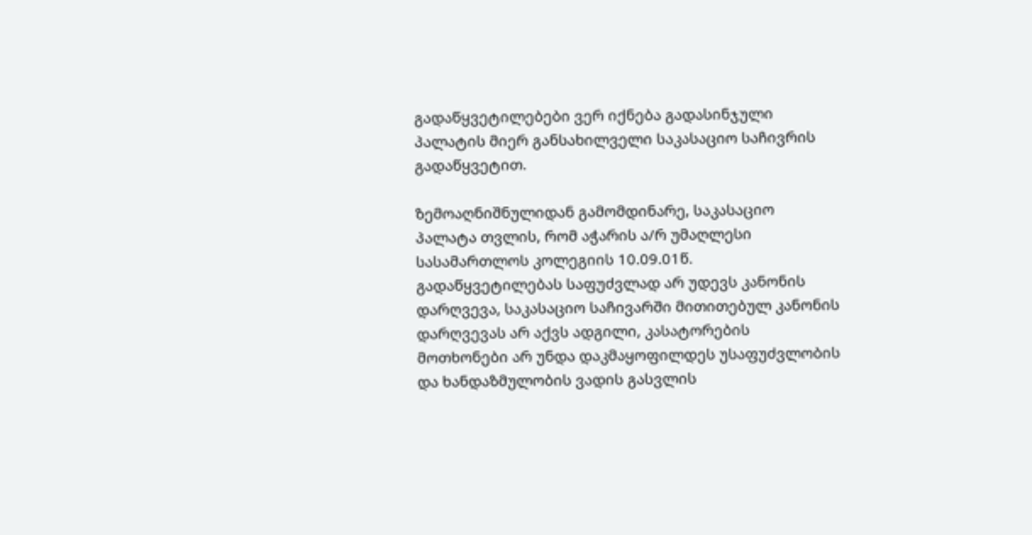გადაწყვეტილებები ვერ იქნება გადასინჯული პალატის მიერ განსახილველი საკასაციო საჩივრის გადაწყვეტით.

ზემოაღნიშნულიდან გამომდინარე, საკასაციო პალატა თვლის, რომ აჭარის ა/რ უმაღლესი სასამართლოს კოლეგიის 10.09.01წ. გადაწყვეტილებას საფუძვლად არ უდევს კანონის დარღვევა, საკასაციო საჩივარში მითითებულ კანონის დარღვევას არ აქვს ადგილი, კასატორების მოთხონები არ უნდა დაკმაყოფილდეს უსაფუძვლობის და ხანდაზმულობის ვადის გასვლის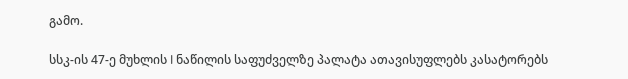გამო.

სსკ-ის 47-ე მუხლის I ნაწილის საფუძველზე პალატა ათავისუფლებს კასატორებს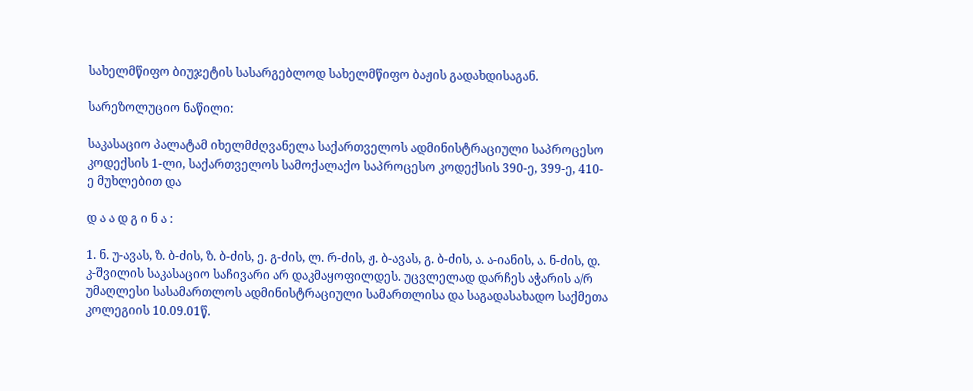სახელმწიფო ბიუჯეტის სასარგებლოდ სახელმწიფო ბაჟის გადახდისაგან.

სარეზოლუციო ნაწილი:

საკასაციო პალატამ იხელმძღვანელა საქართველოს ადმინისტრაციული საპროცესო კოდექსის 1-ლი, საქართველოს სამოქალაქო საპროცესო კოდექსის 390-ე, 399-ე, 410-ე მუხლებით და

დ ა ა დ გ ი ნ ა :

1. ნ. უ-ავას, ზ. ბ-ძის, ზ. ბ-ძის, ე. გ-ძის, ლ. რ-ძის, ჟ. ბ-ავას, გ. ბ-ძის, ა. ა-იანის, ა. ნ-ძის, დ. კ-შვილის საკასაციო საჩივარი არ დაკმაყოფილდეს. უცვლელად დარჩეს აჭარის ა/რ უმაღლესი სასამართლოს ადმინისტრაციული სამართლისა და საგადასახადო საქმეთა კოლეგიის 10.09.01წ.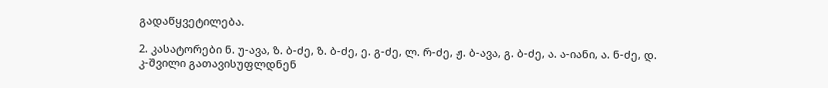გადაწყვეტილება.

2. კასატორები ნ. უ-ავა, ზ. ბ-ძე, ზ. ბ-ძე, ე. გ-ძე, ლ. რ-ძე, ჟ. ბ-ავა, გ. ბ-ძე, ა. ა-იანი, ა. ნ-ძე, დ. კ-შვილი გათავისუფლდნენ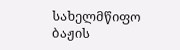სახელმწიფო ბაჟის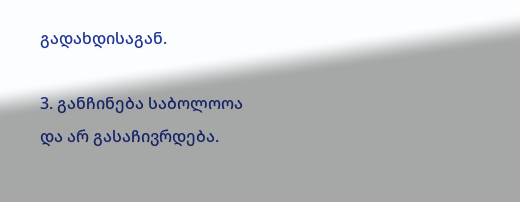გადახდისაგან.

3. განჩინება საბოლოოა და არ გასაჩივრდება.